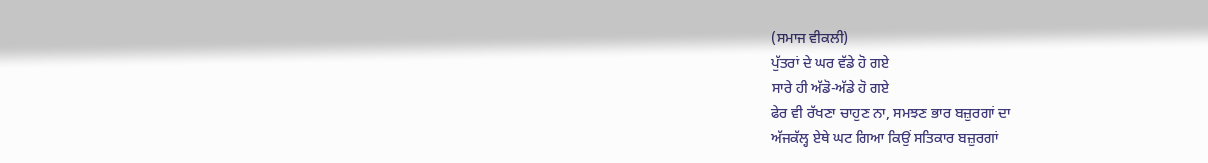(ਸਮਾਜ ਵੀਕਲੀ)
ਪੁੱਤਰਾਂ ਦੇ ਘਰ ਵੱਡੇ ਹੋ ਗਏ
ਸਾਰੇ ਹੀ ਅੱਡੋ-ਅੱਡੇ ਹੋ ਗਏ
ਫੇਰ ਵੀ ਰੱਖਣਾ ਚਾਹੁਣ ਨਾ, ਸਮਝਣ ਭਾਰ ਬਜ਼ੁਰਗਾਂ ਦਾ
ਅੱਜਕੱਲ੍ਹ ਏਥੇ ਘਟ ਗਿਆ ਕਿਉਂ ਸਤਿਕਾਰ ਬਜ਼ੁਰਗਾਂ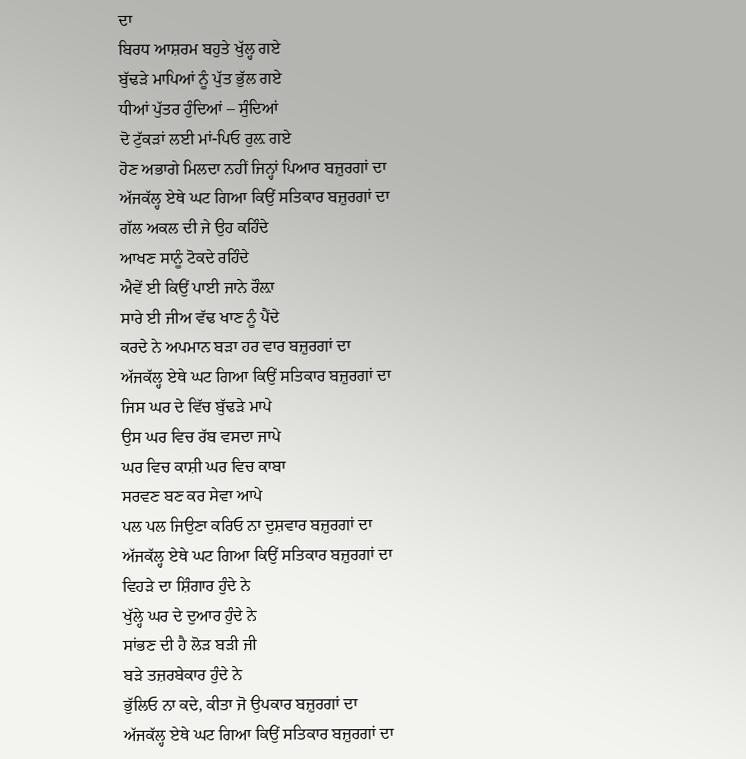ਦਾ
ਬਿਰਧ ਆਸ਼ਰਮ ਬਹੁਤੇ ਖੁੱਲ੍ਹ ਗਏ
ਬੁੱਢੜੇ ਮਾਪਿਆਂ ਨੂੰ ਪੁੱਤ ਭੁੱਲ ਗਏ
ਧੀਆਂ ਪੁੱਤਰ ਹੁੰਦਿਆਂ – ਸੁੰਦਿਆਂ
ਦੋ ਟੁੱਕੜਾਂ ਲਈ ਮਾਂ-ਪਿਓ ਰੁਲ਼ ਗਏ
ਹੋਣ ਅਭਾਗੇ ਮਿਲਦਾ ਨਹੀਂ ਜਿਨ੍ਹਾਂ ਪਿਆਰ ਬਜ਼ੁਰਗਾਂ ਦਾ
ਅੱਜਕੱਲ੍ਹ ਏਥੇ ਘਟ ਗਿਆ ਕਿਉਂ ਸਤਿਕਾਰ ਬਜ਼ੁਰਗਾਂ ਦਾ
ਗੱਲ ਅਕਲ ਦੀ ਜੇ ਉਹ ਕਹਿੰਦੇ
ਆਖਣ ਸਾਨੂੰ ਟੋਕਦੇ ਰਹਿੰਦੇ
ਐਵੇਂ ਈ ਕਿਉਂ ਪਾਈ ਜਾਨੇ ਰੌਲ਼ਾ
ਸਾਰੇ ਈ ਜੀਅ ਵੱਢ ਖਾਣ ਨੂੰ ਪੈਂਦੇ
ਕਰਦੇ ਨੇ ਅਪਮਾਨ ਬੜਾ ਹਰ ਵਾਰ ਬਜ਼ੁਰਗਾਂ ਦਾ
ਅੱਜਕੱਲ੍ਹ ਏਥੇ ਘਟ ਗਿਆ ਕਿਉਂ ਸਤਿਕਾਰ ਬਜ਼ੁਰਗਾਂ ਦਾ
ਜਿਸ ਘਰ ਦੇ ਵਿੱਚ ਬੁੱਢੜੇ ਮਾਪੇ
ਉਸ ਘਰ ਵਿਚ ਰੱਬ ਵਸਦਾ ਜਾਪੇ
ਘਰ ਵਿਚ ਕਾਸ਼ੀ ਘਰ ਵਿਚ ਕਾਬਾ
ਸਰਵਣ ਬਣ ਕਰ ਸੇਵਾ ਆਪੇ
ਪਲ ਪਲ ਜਿਉਣਾ ਕਰਿਓ ਨਾ ਦੁਸ਼ਵਾਰ ਬਜ਼ੁਰਗਾਂ ਦਾ
ਅੱਜਕੱਲ੍ਹ ਏਥੇ ਘਟ ਗਿਆ ਕਿਉਂ ਸਤਿਕਾਰ ਬਜ਼ੁਰਗਾਂ ਦਾ
ਵਿਹੜੇ ਦਾ ਸ਼ਿੰਗਾਰ ਹੁੰਦੇ ਨੇ
ਖੁੱਲ੍ਹੇ ਘਰ ਦੇ ਦੁਆਰ ਹੁੰਦੇ ਨੇ
ਸਾਂਭਣ ਦੀ ਹੈ ਲੋੜ ਬੜੀ ਜੀ
ਬੜੇ ਤਜ਼ਰਬੇਕਾਰ ਹੁੰਦੇ ਨੇ
ਭੁੱਲਿਓ ਨਾ ਕਦੇ, ਕੀਤਾ ਜੋ ਉਪਕਾਰ ਬਜ਼ੁਰਗਾਂ ਦਾ
ਅੱਜਕੱਲ੍ਹ ਏਥੇ ਘਟ ਗਿਆ ਕਿਉਂ ਸਤਿਕਾਰ ਬਜ਼ੁਰਗਾਂ ਦਾ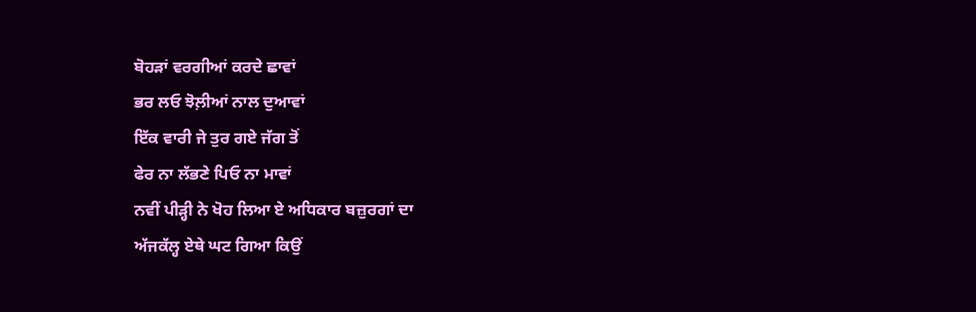ਬੋਹੜਾਂ ਵਰਗੀਆਂ ਕਰਦੇ ਛਾਵਾਂ
ਭਰ ਲਓ ਝੋਲ਼ੀਆਂ ਨਾਲ ਦੁਆਵਾਂ
ਇੱਕ ਵਾਰੀ ਜੇ ਤੁਰ ਗਏ ਜੱਗ ਤੋਂ
ਫੇਰ ਨਾ ਲੱਭਣੇ ਪਿਓ ਨਾ ਮਾਵਾਂ
ਨਵੀਂ ਪੀੜ੍ਹੀ ਨੇ ਖੋਹ ਲਿਆ ਏ ਅਧਿਕਾਰ ਬਜ਼ੁਰਗਾਂ ਦਾ
ਅੱਜਕੱਲ੍ਹ ਏਥੇ ਘਟ ਗਿਆ ਕਿਉਂ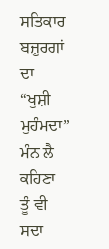ਸਤਿਕਾਰ ਬਜ਼ੁਰਗਾਂ ਦਾ
“ਖੁਸ਼ੀ ਮੁਹੰਮਦਾ” ਮੰਨ ਲੈ ਕਹਿਣਾ
ਤੂੰ ਵੀ ਸਦਾ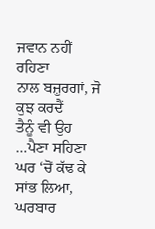ਜਵਾਨ ਨਹੀਂ ਰਹਿਣਾ
ਨਾਲ ਬਜ਼ੁਰਗਾਂ, ਜੋ ਕੁਝ ਕਰਦੈਂ
ਤੈਨੂੰ ਵੀ ਉਹ …ਪੈਣਾ ਸਹਿਣਾ
ਘਰ ‘ਚੋਂ ਕੱਢ ਕੇ ਸਾਂਭ ਲਿਆ, ਘਰਬਾਰ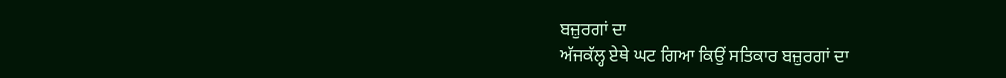ਬਜ਼ੁਰਗਾਂ ਦਾ
ਅੱਜਕੱਲ੍ਹ ਏਥੇ ਘਟ ਗਿਆ ਕਿਉਂ ਸਤਿਕਾਰ ਬਜ਼ੁਰਗਾਂ ਦਾ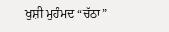ਖੁਸ਼ੀ ਮੁਹੰਮਦ “ਚੱਠਾ”